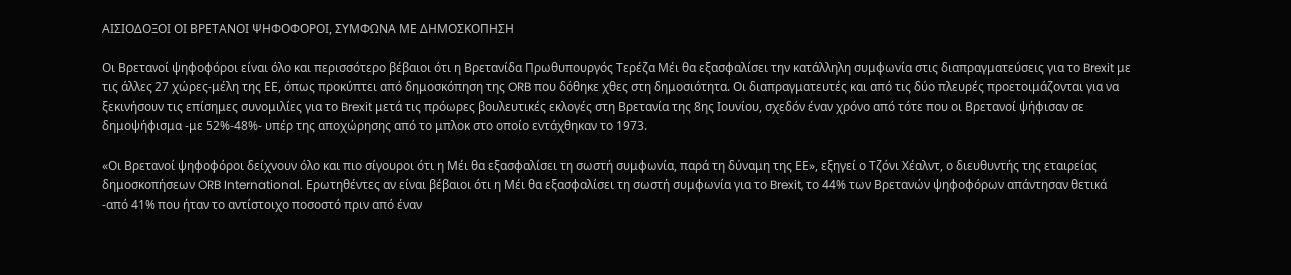ΑΙΣΙΟΔΟΞΟΙ ΟΙ ΒΡΕΤΑΝΟΙ ΨΗΦΟΦΟΡΟΙ, ΣΥΜΦΩΝΑ ΜΕ ΔΗΜΟΣΚΟΠΗΣΗ

Οι Βρετανοί ψηφοφόροι είναι όλο και περισσότερο βέβαιοι ότι η Βρετανίδα Πρωθυπουργός Τερέζα Μέι θα εξασφαλίσει την κατάλληλη συμφωνία στις διαπραγματεύσεις για το Brexit με τις άλλες 27 χώρες-μέλη της ΕΕ, όπως προκύπτει από δημοσκόπηση της ORB που δόθηκε χθες στη δημοσιότητα. Οι διαπραγματευτές και από τις δύο πλευρές προετοιμάζονται για να ξεκινήσουν τις επίσημες συνομιλίες για το Brexit μετά τις πρόωρες βουλευτικές εκλογές στη Βρετανία της 8ης Ιουνίου, σχεδόν έναν χρόνο από τότε που οι Βρετανοί ψήφισαν σε δημοψήφισμα -με 52%-48%- υπέρ της αποχώρησης από το μπλοκ στο οποίο εντάχθηκαν το 1973.

«Οι Βρετανοί ψηφοφόροι δείχνουν όλο και πιο σίγουροι ότι η Μέι θα εξασφαλίσει τη σωστή συμφωνία, παρά τη δύναμη της ΕΕ», εξηγεί ο Τζόνι Χέαλντ, ο διευθυντής της εταιρείας δημοσκοπήσεων ORB International. Ερωτηθέντες αν είναι βέβαιοι ότι η Μέι θα εξασφαλίσει τη σωστή συμφωνία για το Brexit, το 44% των Βρετανών ψηφοφόρων απάντησαν θετικά -από 41% που ήταν το αντίστοιχο ποσοστό πριν από έναν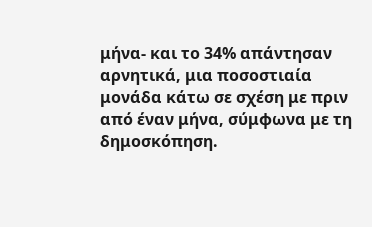μήνα- και το 34% απάντησαν αρνητικά, μια ποσοστιαία μονάδα κάτω σε σχέση με πριν από έναν μήνα, σύμφωνα με τη δημοσκόπηση.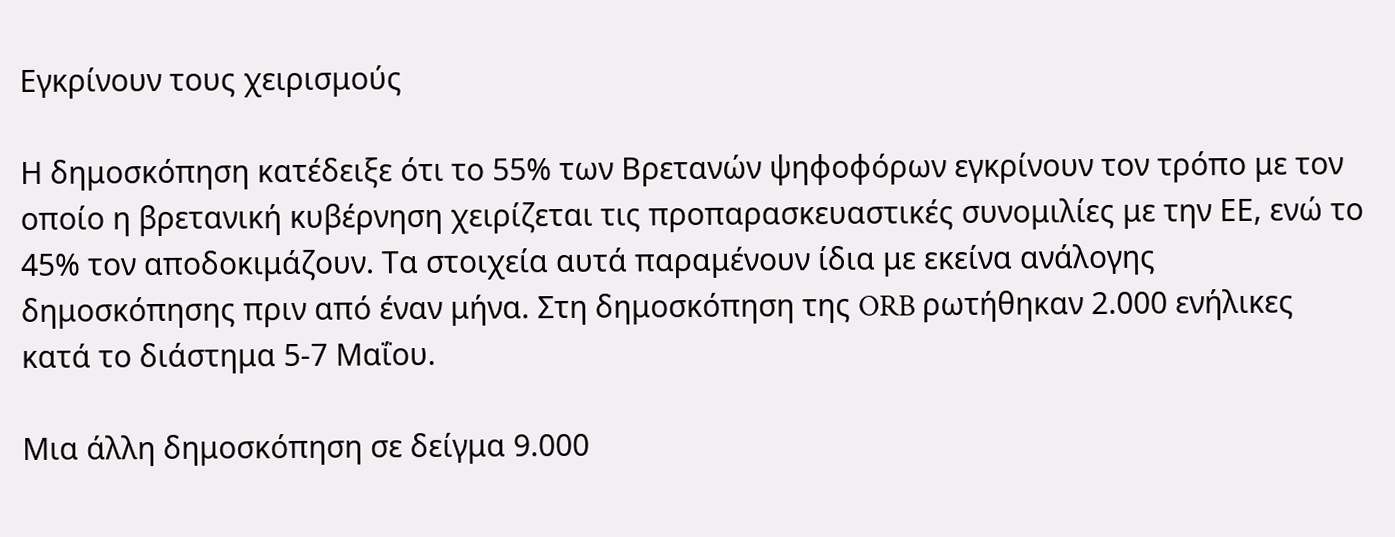Εγκρίνουν τους χειρισμούς

Η δημοσκόπηση κατέδειξε ότι το 55% των Βρετανών ψηφοφόρων εγκρίνουν τον τρόπο με τον οποίο η βρετανική κυβέρνηση χειρίζεται τις προπαρασκευαστικές συνομιλίες με την ΕΕ, ενώ το 45% τον αποδοκιμάζουν. Τα στοιχεία αυτά παραμένουν ίδια με εκείνα ανάλογης δημοσκόπησης πριν από έναν μήνα. Στη δημοσκόπηση της ORB ρωτήθηκαν 2.000 ενήλικες κατά το διάστημα 5-7 Μαΐου.

Μια άλλη δημοσκόπηση σε δείγμα 9.000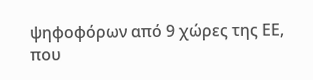ψηφοφόρων από 9 χώρες της ΕΕ, που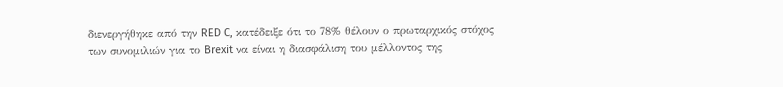διενεργήθηκε από την RED C, κατέδειξε ότι το 78% θέλουν ο πρωταρχικός στόχος των συνομιλιών για το Brexit να είναι η διασφάλιση του μέλλοντος της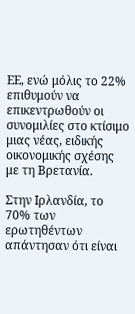ΕΕ, ενώ μόλις το 22% επιθυμούν να επικεντρωθούν οι συνομιλίες στο κτίσιμο μιας νέας, ειδικής οικονομικής σχέσης με τη Βρετανία.

Στην Ιρλανδία, το 70% των ερωτηθέντων απάντησαν ότι είναι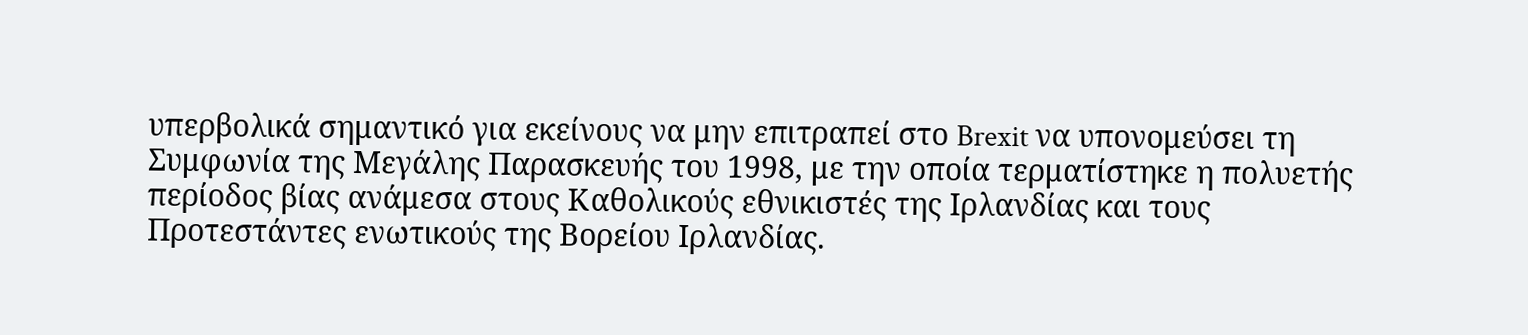υπερβολικά σημαντικό για εκείνους να μην επιτραπεί στο Brexit να υπονομεύσει τη Συμφωνία της Μεγάλης Παρασκευής του 1998, με την οποία τερματίστηκε η πολυετής περίοδος βίας ανάμεσα στους Καθολικούς εθνικιστές της Ιρλανδίας και τους Προτεστάντες ενωτικούς της Βορείου Ιρλανδίας.